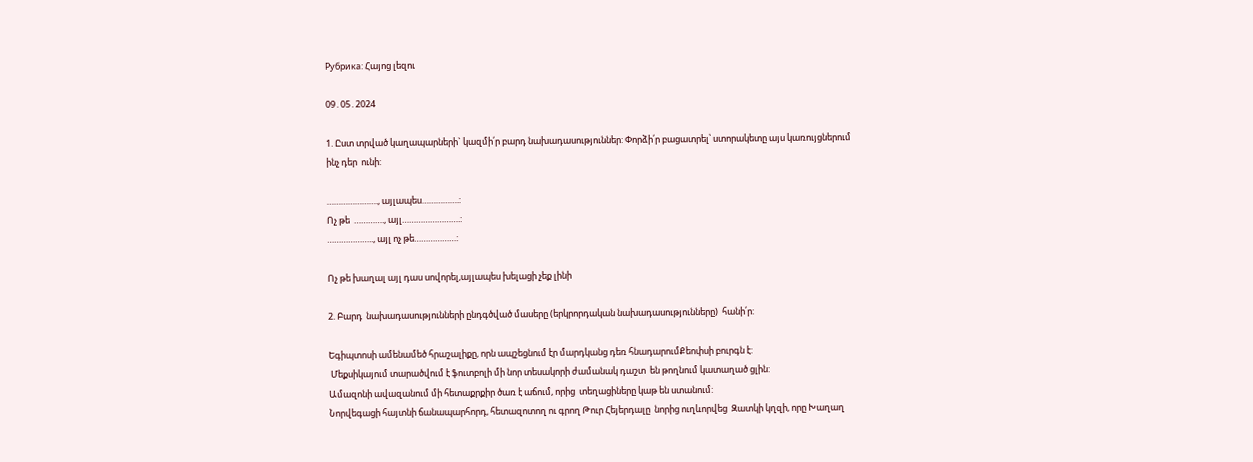Рубрика: Հայոց լեզու

09․05․2024

1. Ըստ տրված կաղապարների` կազմի՛ր բարդ նախադասություններ: Փորձի՛ր բացատրել՝ ստորակետը այս կառույցներում ինչ դեր  ունի:

…………………., այլապես…………….:
Ոչ թե  …………., այլ…………………….:
……………….., այլ ոչ թե………………:

Ոչ թե խաղալ այլ դաս սովորել,այլապես խելացի չեք լինի

2. Բարդ  նախադասությունների ընդգծված մասերը (երկրորդական նախադասությունները)  հանի՛ր:

Եգիպտոսի ամենամեծ հրաշալիքը, որն ապշեցնում էր մարդկանց դեռ հնադարումՔեոփսի բուրգն է:
 Մեքսիկայում տարածվում է ֆուտբոլի մի նոր տեսակորի ժամանակ դաշտ  են թողնում կատաղած ցլին:
Ամազոնի ավազանում մի հետաքրքիր ծառ է աճում, որից  տեղացիները կաթ են ստանում:
Նորվեգացի հայտնի ճանապարհորդ, հետազոտող ու գրող Թուր Հեյերդալը  նորից ուղևորվեց  Զատկի կղզի, որը Խաղաղ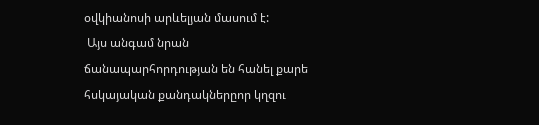օվկիանոսի արևելյան մասում է:
 Այս անգամ նրան ճանապարհորդության են հանել քարե հսկայական քանդակներըոր կղզու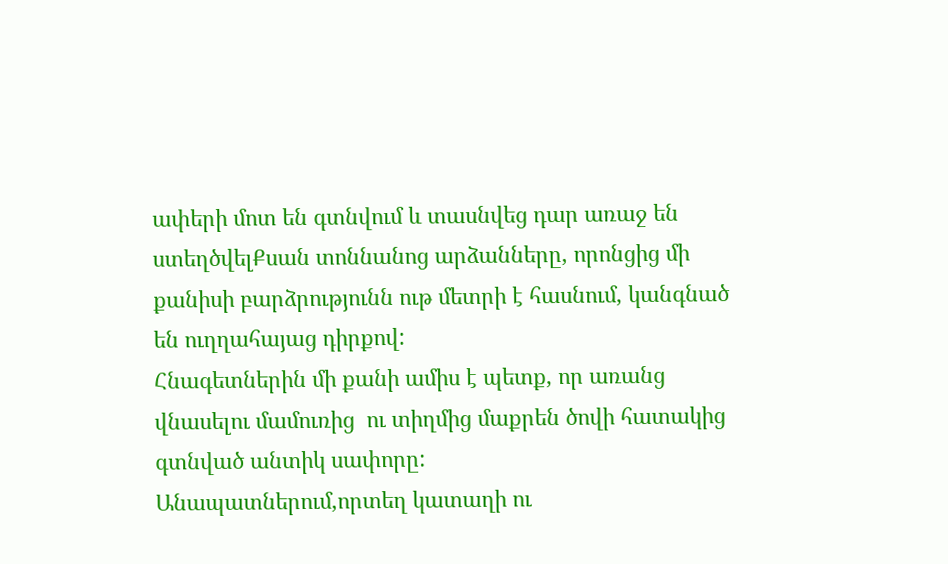ափերի մոտ են գտնվում և տասնվեց դար առաջ են ստեղծվելՔսան տոննանոց արձանները, որոնցից մի քանիսի բարձրությունն ութ մետրի է հասնում, կանգնած են ուղղահայաց դիրքով:
Հնագետներին մի քանի ամիս է պետք, որ առանց վնասելու մամուռից  ու տիղմից մաքրեն ծովի հատակից գտնված անտիկ սափորը:
Անապատներում,որտեղ կատաղի ու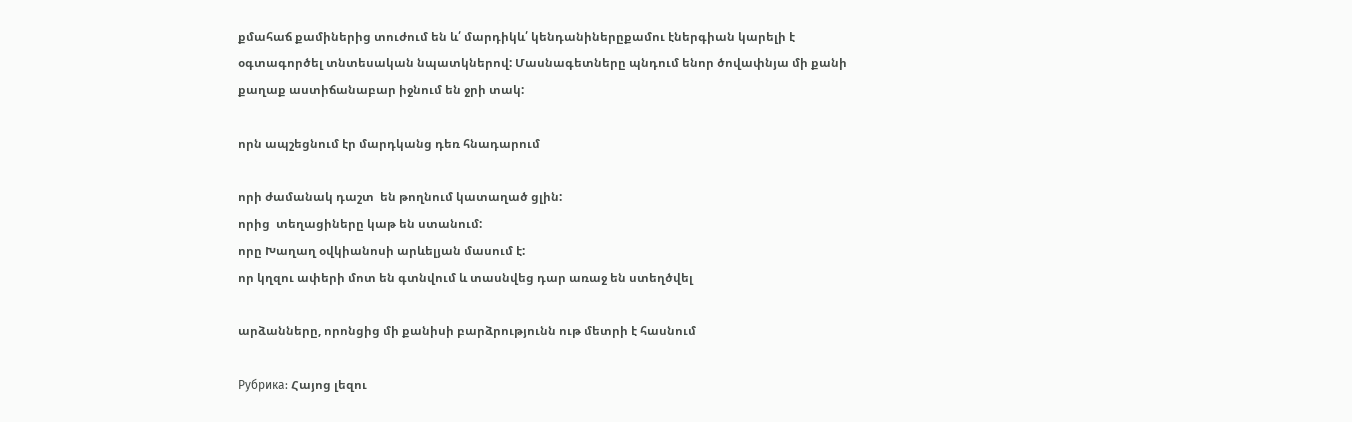քմահաճ քամիներից տուժում են և՛ մարդիկև՛ կենդանիներըքամու էներգիան կարելի է օգտագործել տնտեսական նպատկներով: Մասնագետները պնդում ենոր ծովափնյա մի քանի քաղաք աստիճանաբար իջնում են ջրի տակ:

որն ապշեցնում էր մարդկանց դեռ հնադարում

որի ժամանակ դաշտ  են թողնում կատաղած ցլին:
որից  տեղացիները կաթ են ստանում:
որը Խաղաղ օվկիանոսի արևելյան մասում է:
որ կղզու ափերի մոտ են գտնվում և տասնվեց դար առաջ են ստեղծվել

արձանները, որոնցից մի քանիսի բարձրությունն ութ մետրի է հասնում

Рубрика: Հայոց լեզու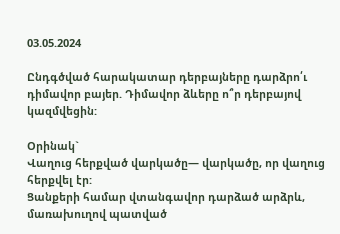03.05.2024

Ընդգծված հարակատար դերբայները դարձրո՛ւ դիմավոր բայեր. Դիմավոր ձևերը ո՞ր դերբայով կազմվեցին:

Օրինակ`
Վաղուց հերքված վարկածը— վարկածը, որ վաղուց հերքվել էր:
Ցանքերի համար վտանգավոր դարձած արձրև, մառախուղով պատված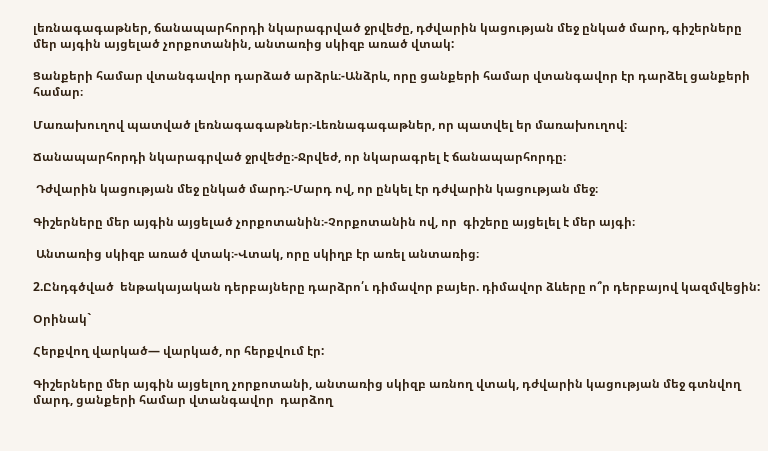լեռնագագաթներ, ճանապարհորդի նկարագրված ջրվեժը, դժվարին կացության մեջ ընկած մարդ, գիշերները մեր այգին այցելած չորքոտանին, անտառից սկիզբ առած վտակ:

Ցանքերի համար վտանգավոր դարձած արձրև։-Անձրև, որը ցանքերի համար վտանգավոր էր դարձել ցանքերի համար։

Մառախուղով պատված լեռնագագաթներ։-Լեռնագագաթներ, որ պատվել եր մառախուղով։

Ճանապարհորդի նկարագրված ջրվեժը։-Ջրվեժ, որ նկարագրել է ճանապարհորդը։

 Դժվարին կացության մեջ ընկած մարդ։-Մարդ ով, որ ընկել էր դժվարին կացության մեջ։

Գիշերները մեր այգին այցելած չորքոտանին։-Չորքոտանին ով, որ  գիշերը այցելել է մեր այգի։

 Անտառից սկիզբ առած վտակ։-Վտակ, որը սկիղբ էր առել անտառից։

2.Ընդգծված  ենթակայական դերբայները դարձրո՛ւ դիմավոր բայեր. դիմավոր ձևերը ո՞ր դերբայով կազմվեցին:

Օրինակ`

Հերքվող վարկած— վարկած, որ հերքվում էր:

Գիշերները մեր այգին այցելող չորքոտանի, անտառից սկիզբ առնող վտակ, դժվարին կացության մեջ գտնվող մարդ, ցանքերի համար վտանգավոր  դարձող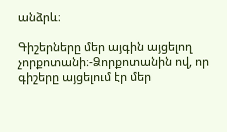անձրև։

Գիշերները մեր այգին այցելող չորքոտանի։-Ձորքոտանին ով, որ գիշերը այցելում էր մեր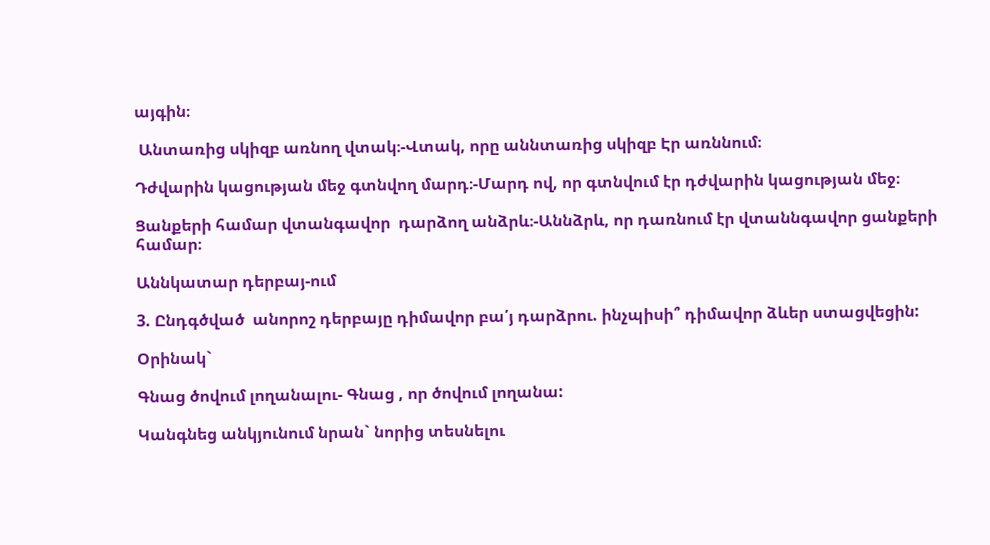այգին։

 Անտառից սկիզբ առնող վտակ։-Վտակ, որը աննտառից սկիզբ Էր առննում։

Դժվարին կացության մեջ գտնվող մարդ։-Մարդ ով, որ գտնվում էր դժվարին կացության մեջ։

Ցանքերի համար վտանգավոր  դարձող անձրև։-Աննձրև, որ դառնում էր վտաննգավոր ցանքերի համար։

Աննկատար դերբայ-ում

3. Ընդգծված  անորոշ դերբայը դիմավոր բա՛յ դարձրու. ինչպիսի՞ դիմավոր ձևեր ստացվեցին:

Օրինակ`

Գնաց ծովում լողանալու- Գնաց , որ ծովում լողանա:

Կանգնեց անկյունում նրան` նորից տեսնելու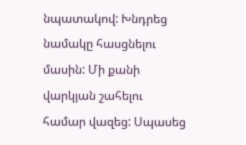նպատակով: Խնդրեց նամակը հասցնելու մասին: Մի քանի վարկյան շահելու համար վազեց: Սպասեց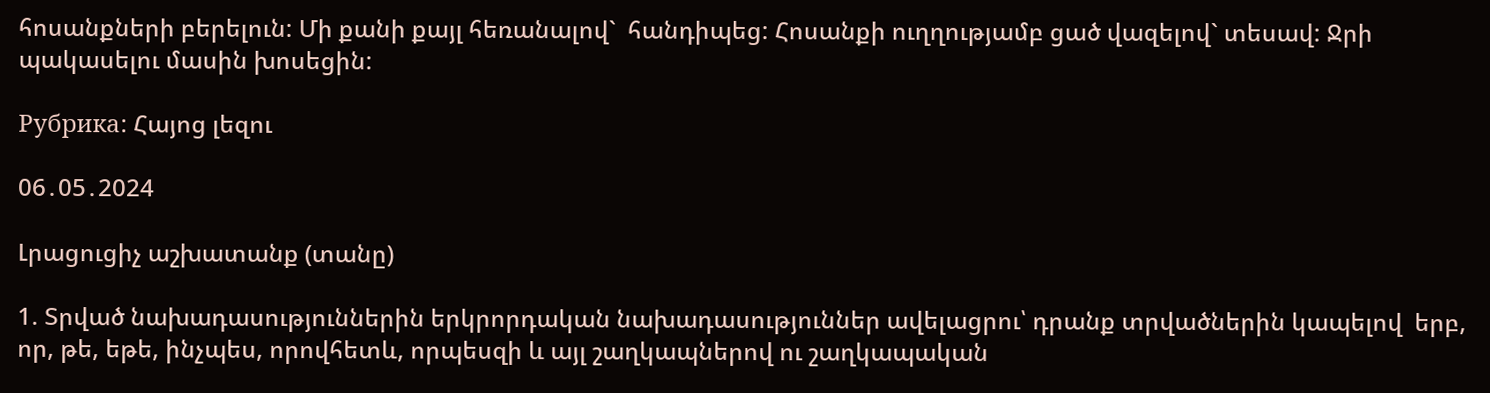հոսանքների բերելուն: Մի քանի քայլ հեռանալով`  հանդիպեց: Հոսանքի ուղղությամբ ցած վազելով` տեսավ: Ջրի պակասելու մասին խոսեցին:

Рубрика: Հայոց լեզու

06․05․2024

Լրացուցիչ աշխատանք (տանը)

1. Տրված նախադասություններին երկրորդական նախադասություններ ավելացրու՝ դրանք տրվածներին կապելով  երբ, որ, թե, եթե, ինչպես, որովհետև, որպեսզի և այլ շաղկապներով ու շաղկապական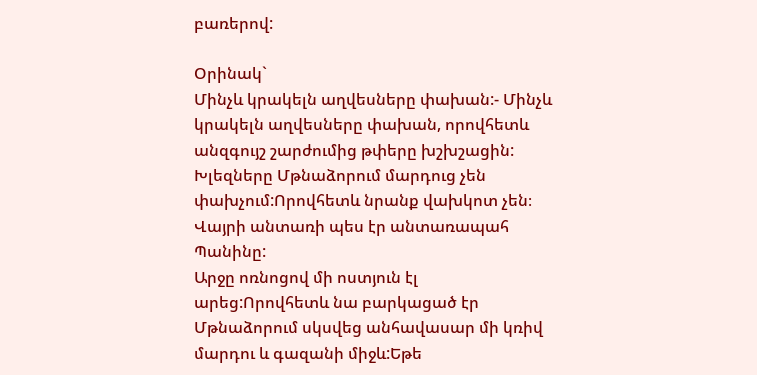բառերով:

Օրինակ`
Մինչև կրակելն աղվեսները փախան:- Մինչև  կրակելն աղվեսները փախան, որովհետև  անզգույշ շարժումից թփերը խշխշացին:
Խլեզները Մթնաձորում մարդուց չեն փախչում:Որովհետև նրանք վախկոտ չեն։
Վայրի անտառի պես էր անտառապահ Պանինը:
Արջը ոռնոցով մի ոստյուն էլ արեց:Որովհետև նա բարկացած էր
Մթնաձորում սկսվեց անհավասար մի կռիվ մարդու և գազանի միջև:Եթե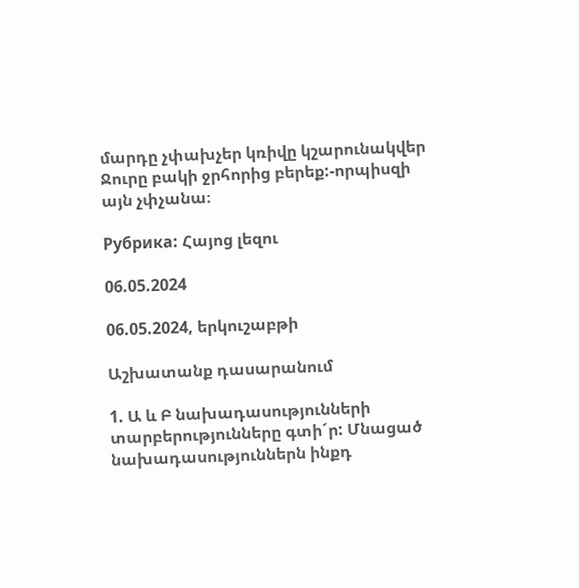մարդը չփախչեր կռիվը կշարունակվեր
Ջուրը բակի ջրհորից բերեք:-որպիսզի այն չփչանա։

Рубрика: Հայոց լեզու

06.05.2024

06.05.2024, երկուշաբթի

Աշխատանք դասարանում

1. Ա և Բ նախադասությունների տարբերությունները գտի´ր: Մնացած նախադասություններն ինքդ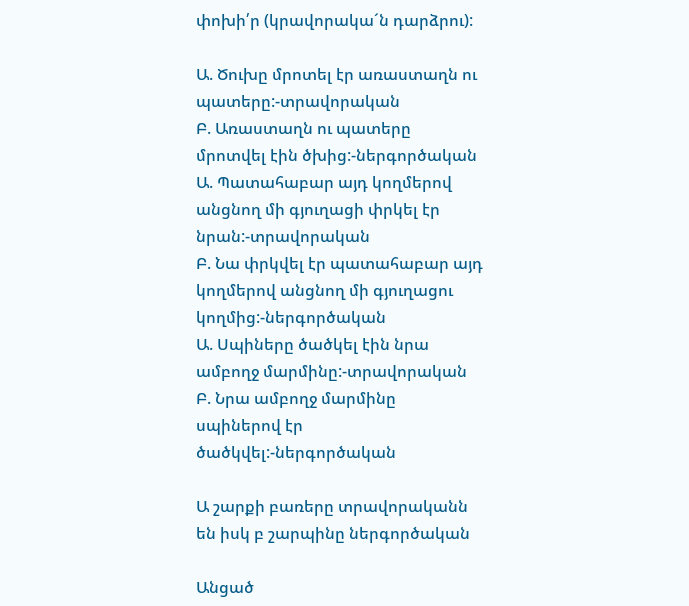փոխի՛ր (կրավորակա´ն դարձրու):

Ա. Ծուխը մրոտել էր առաստաղն ու պատերը:-տրավորական
Բ. Առաստաղն ու պատերը մրոտվել էին ծխից:-ներգործական
Ա. Պատահաբար այդ կողմերով անցնող մի գյուղացի փրկել էր նրան:-տրավորական
Բ. Նա փրկվել էր պատահաբար այդ կողմերով անցնող մի գյուղացու կողմից:-ներգործական
Ա. Սպիները ծածկել էին նրա ամբողջ մարմինը:-տրավորական
Բ. Նրա ամբողջ մարմինը սպիներով էր ծածկվել:-ներգործական

Ա շարքի բառերը տրավորականն են իսկ բ շարպինը ներգործական

Անցած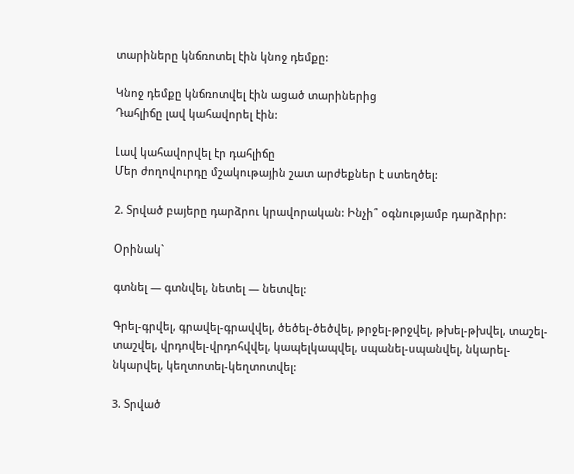տարիները կնճռոտել էին կնոջ դեմքը:

Կնոջ դեմքը կնճռոտվել էին ացած տարիներից
Դահլիճը լավ կահավորել էին:

Լավ կահավորվել էր դահլիճը
Մեր ժողովուրդը մշակութային շատ արժեքներ է ստեղծել:

2. Տրված բայերը դարձրու կրավորական: Ինչի՞ օգնությամբ դարձրիր:

Օրինակ`

գտնել — գտնվել, նետել — նետվել:

Գրել-գրվել, գրավել-գրավվել, ծեծել-ծեծվել, թրջել-թրջվել, թխել-թխվել, տաշել-տաշվել, վրդովել-վրդոհվվել, կապելկապվել, սպանել-սպանվել, նկարել-նկարվել, կեղտոտել-կեղտոտվել:

3. Տրված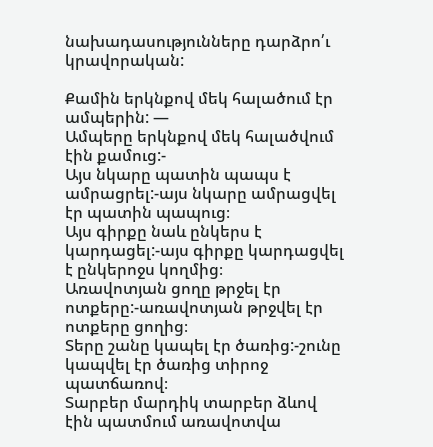նախադասությունները դարձրո՛ւ կրավորական:

Քամին երկնքով մեկ հալածում էր ամպերին: —
Ամպերը երկնքով մեկ հալածվում էին քամուց:-
Այս նկարը պատին պապս է ամրացրել:-այս նկարը ամրացվել էր պատին պապուց։
Այս գիրքը նաև ընկերս է կարդացել:-այս գիրքը կարդացվել է ընկերոջս կողմից։
Առավոտյան ցողը թրջել էր ոտքերը:-առավոտյան թրջվել էր ոտքերը ցողից։
Տերը շանը կապել էր ծառից:-շունը կապվել էր ծառից տիրոջ պատճառով։
Տարբեր մարդիկ տարբեր ձևով էին պատմում առավոտվա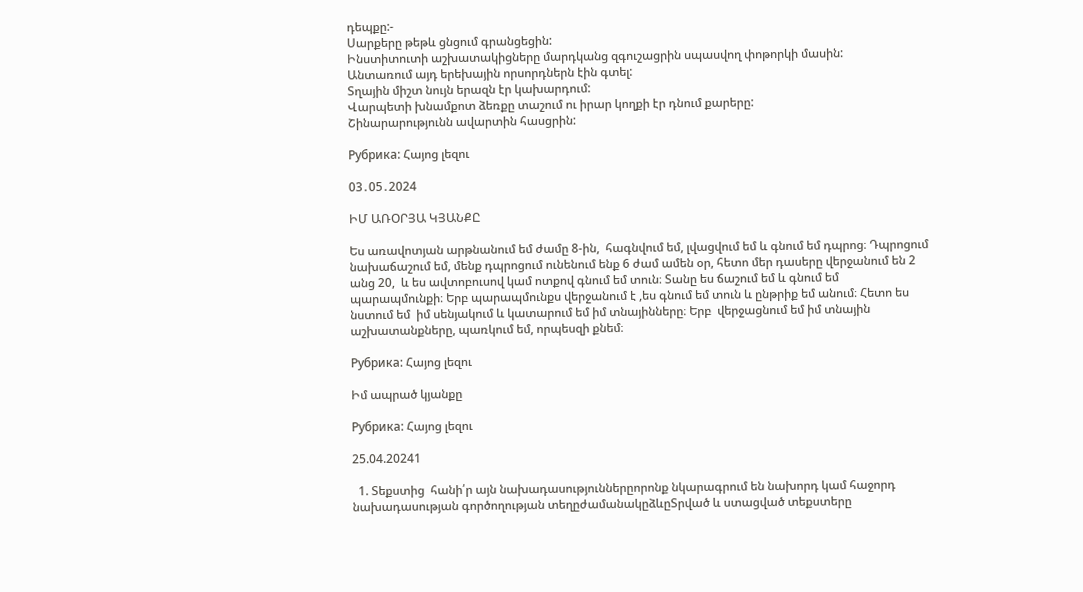դեպքը:-
Սարքերը թեթև ցնցում գրանցեցին:
Ինստիտուտի աշխատակիցները մարդկանց զգուշացրին սպասվող փոթորկի մասին:
Անտառում այդ երեխային որսորդներն էին գտել:
Տղային միշտ նույն երազն էր կախարդում:
Վարպետի խնամքոտ ձեռքը տաշում ու իրար կողքի էր դնում քարերը:
Շինարարությունն ավարտին հասցրին:

Рубрика: Հայոց լեզու

03․05․2024

ԻՄ ԱՌՕՐՅԱ ԿՅԱՆՔԸ

Ես առավոտյան արթնանում եմ ժամը 8-ին,  հագնվում եմ, լվացվում եմ և գնում եմ դպրոց։ Դպրոցում նախաճաշում եմ, մենք դպրոցում ունենում ենք 6 ժամ ամեն օր, հետո մեր դասերը վերջանում են 2 անց 20,  և ես ավտոբուսով կամ ոտքով գնում եմ տուն։ Տանը ես ճաշում եմ և գնում եմ պարապմունքի։ Երբ պարապմունքս վերջանում է ,ես գնում եմ տուն և ընթրիք եմ անում։ Հետո ես նստում եմ  իմ սենյակում և կատարում եմ իմ տնայինները։ Երբ  վերջացնում եմ իմ տնային աշխատանքները, պառկում եմ, որպեսզի քնեմ։

Рубрика: Հայոց լեզու

Իմ ապրած կյանքը

Рубрика: Հայոց լեզու

25.04.20241

  1. Տեքստից  հանի՛ր այն նախադասություններըորոնք նկարագրում են նախորդ կամ հաջորդ նախադասության գործողության տեղըժամանակըձևըՏրված և ստացված տեքստերը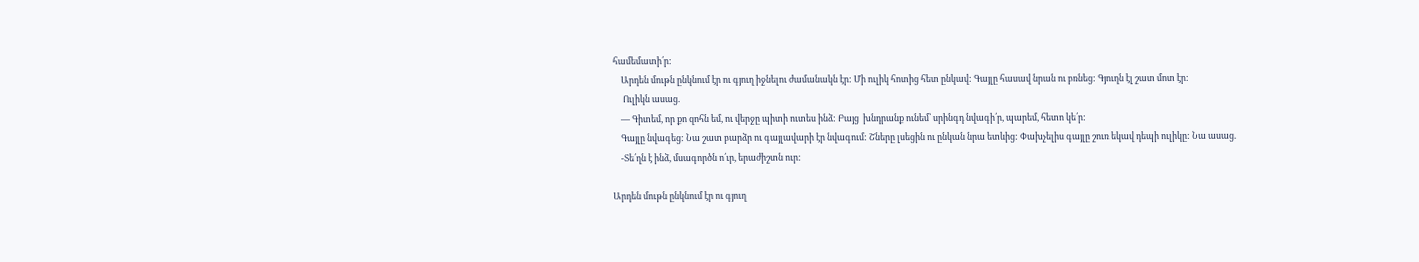համեմատի՛ր:
    Արդեն մութն ընկնում էր ու գյուղ իջնելու ժամանակն էր: Մի ուլիկ հոտից հետ ընկավ: Գայլը հասավ նրան ու բռնեց: Գյուղն էլ շատ մոտ էր:
     Ուլիկն ասաց.
    — Գիտեմ, որ քո զոհն եմ, ու վերջը պիտի ուտես ինձ: Բայց  խնդրանք ունեմ՝ սրինգդ նվագի՛ր, պարեմ, հետո կե՛ր:
    Գայլը նվագեց: Նա շատ բարձր ու գայլավարի էր նվագում: Շները լսեցին ու ընկան նրա ետևից: Փախչելիս գայլը շուռ եկավ դեպի ուլիկը: Նա ասաց.
    -Տե՛ղն է ինձ, մսագործն ո՛ւր, երաժիշտն ուր:

Արդեն մութն ընկնում էր ու գյուղ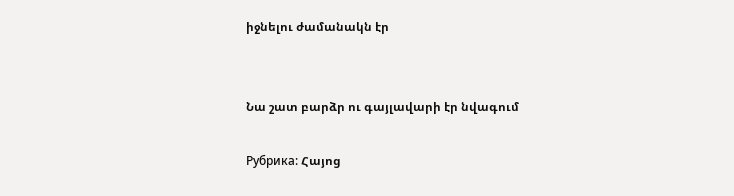իջնելու ժամանակն էր


Նա շատ բարձր ու գայլավարի էր նվագում

Рубрика: Հայոց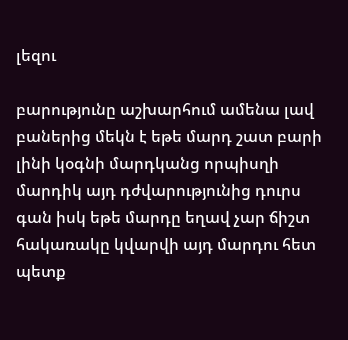լեզու

բարությունը աշխարհում ամենա լավ բաներից մեկն է եթե մարդ շատ բարի լինի կօգնի մարդկանց որպիսղի մարդիկ այդ դժվարությունից դուրս գան իսկ եթե մարդը եղավ չար ճիշտ հակառակը կվարվի այդ մարդու հետ պետք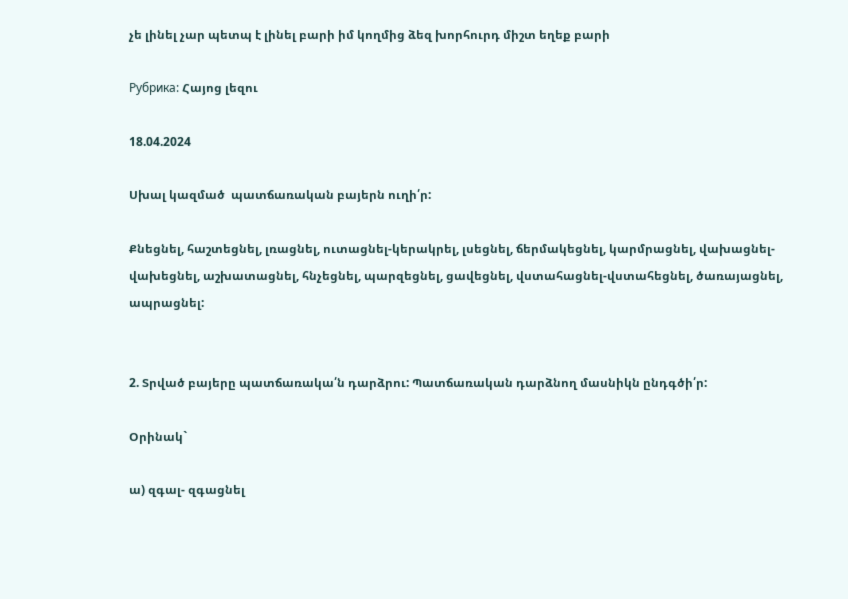չե լինել չար պետպ է լինել բարի իմ կողմից ձեզ խորհուրդ միշտ եղեք բարի

Рубрика: Հայոց լեզու

18.04.2024

Սխալ կազմած  պատճառական բայերն ուղի՛ր:

Քնեցնել, հաշտեցնել, լռացնել, ուտացնել-կերակրել, լսեցնել, ճերմակեցնել, կարմրացնել, վախացնել-վախեցնել, աշխատացնել, հնչեցնել, պարզեցնել, ցավեցնել, վստահացնել-վստահեցնել, ծառայացնել, ապրացնել:


2. Տրված բայերը պատճառակա՛ն դարձրու: Պատճառական դարձնող մասնիկն ընդգծի՛ր:

Օրինակ`

ա) զգալ- զգացնել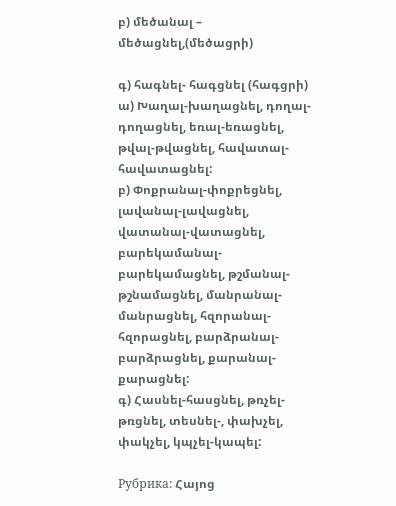բ) մեծանալ – մեծացնել,(մեծացրի)

գ) հագնել- հագցնել (հագցրի)
ա) Խաղալ-խաղացնել, դողալ-դողացնել, եռալ-եռացնել, թվալ-թվացնել, հավատալ-հավատացնել:
բ) Փոքրանալ-փոքրեցնել, լավանալ-լավացնել, վատանալ-վատացնել, բարեկամանալ-բարեկամացնել, թշմանալ-թշնամացնել, մանրանալ-մանրացնել, հզորանալ-հզորացնել, բարձրանալ-բարձրացնել, քարանալ-քարացնել:
գ) Հասնել-հասցնել, թռչել-թռցնել, տեսնել-, փախչել, փակչել, կպչել-կապել:

Рубрика: Հայոց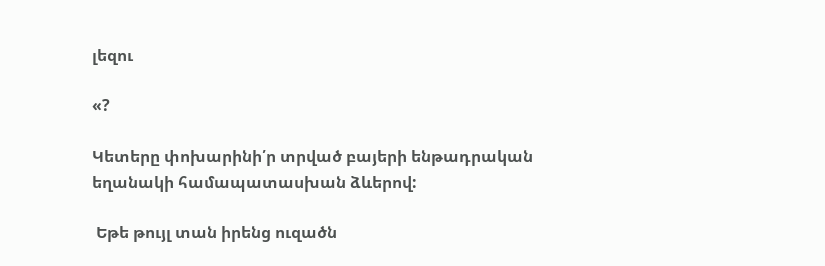լեզու

«?

Կետերը փոխարինի՛ր տրված բայերի ենթադրական եղանակի համապատասխան ձևերով:

 Եթե թույլ տան իրենց ուզածն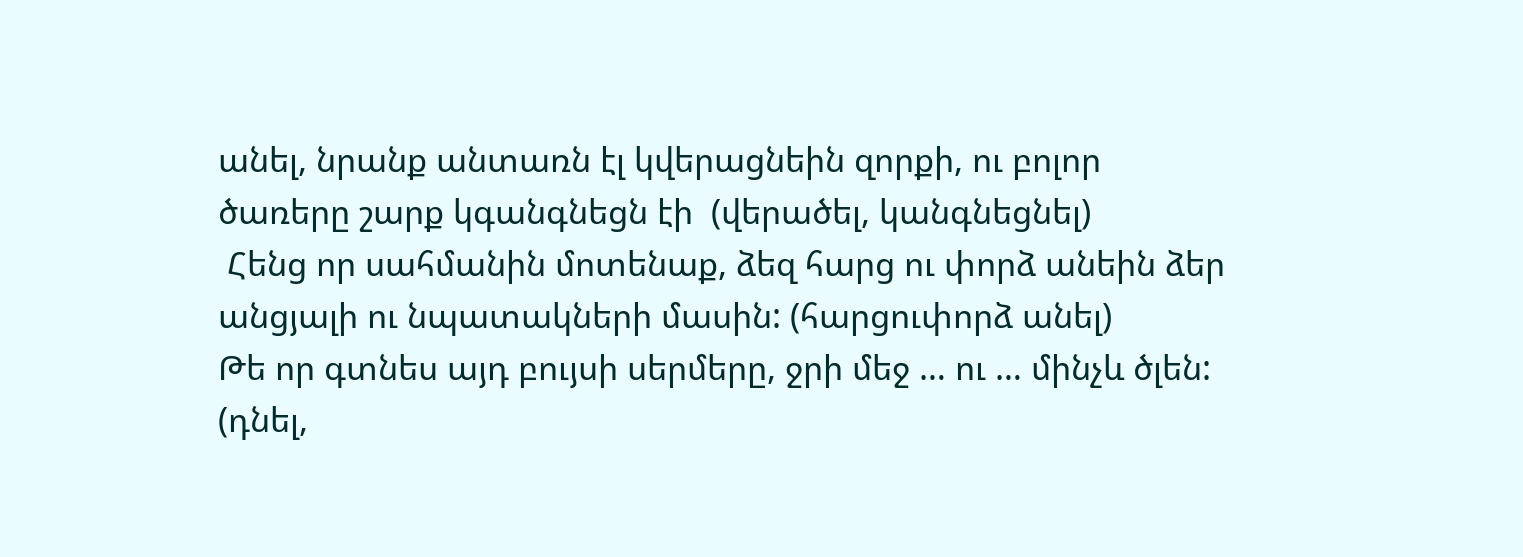անել, նրանք անտառն էլ կվերացնեին զորքի, ու բոլոր ծառերը շարք կգանգնեցն էի  (վերածել, կանգնեցնել)
 Հենց որ սահմանին մոտենաք, ձեզ հարց ու փորձ անեին ձեր անցյալի ու նպատակների մասին: (հարցուփորձ անել)
Թե որ գտնես այդ բույսի սերմերը, ջրի մեջ … ու … մինչև ծլեն: (դնել,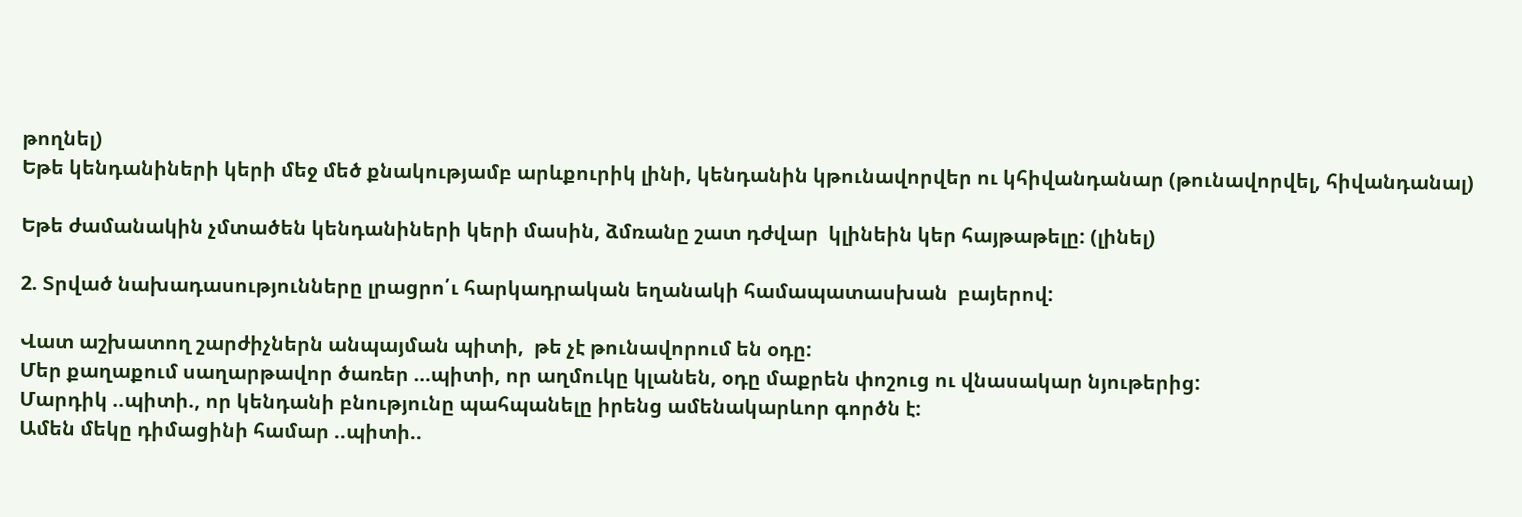թողնել)
Եթե կենդանիների կերի մեջ մեծ քնակությամբ արևքուրիկ լինի, կենդանին կթունավորվեր ու կհիվանդանար (թունավորվել, հիվանդանալ)

Եթե ժամանակին չմտածեն կենդանիների կերի մասին, ձմռանը շատ դժվար  կլինեին կեր հայթաթելը: (լինել)

2. Տրված նախադասությունները լրացրո՛ւ հարկադրական եղանակի համապատասխան  բայերով:

Վատ աշխատող շարժիչներն անպայման պիտի,  թե չէ թունավորում են օդը:
Մեր քաղաքում սաղարթավոր ծառեր …պիտի, որ աղմուկը կլանեն, օդը մաքրեն փոշուց ու վնասակար նյութերից:
Մարդիկ ..պիտի., որ կենդանի բնությունը պահպանելը իրենց ամենակարևոր գործն է:
Ամեն մեկը դիմացինի համար ..պիտի..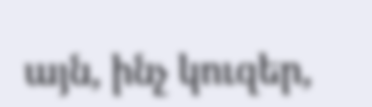այն, ինչ կուզեր,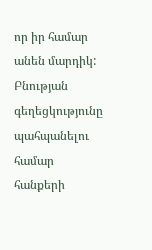որ իր համար անեն մարդիկ:
Բնության գեղեցկությունը պահպանելու համար հանքերի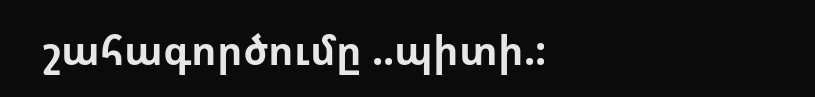շահագործումը ..պիտի.: